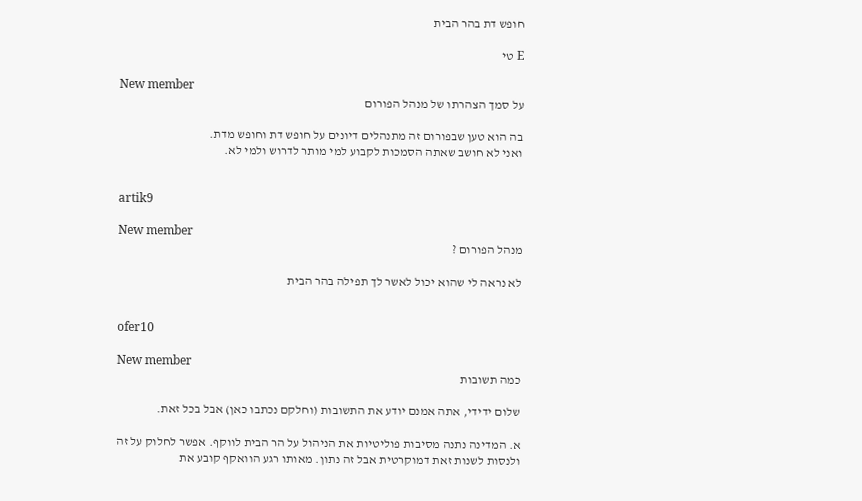חופש דת בהר הבית

E טי

New member
על סמך הצהרתו של מנהל הפורום

בה הוא טען שבפורום זה מתנהלים דיונים על חופש דת וחופש מדת.
ואני לא חושב שאתה הסמכות לקבוע למי מותר לדרוש ולמי לא.


artik9

New member
מנהל הפורום ?

לא נראה לי שהוא יכול לאשר לך תפילה בהר הבית


ofer10

New member
כמה תשובות

שלום ידידי, אתה אמנם יודע את התשובות (וחלקם נכתבו כאן) אבל בכל זאת.

א. המדינה נתנה מסיבות פוליטיות את הניהול על הר הבית לווקף. אפשר לחלוק על זה ולנסות לשנות זאת דמוקרטית אבל זה נתון. מאותו רגע הוואקף קובע את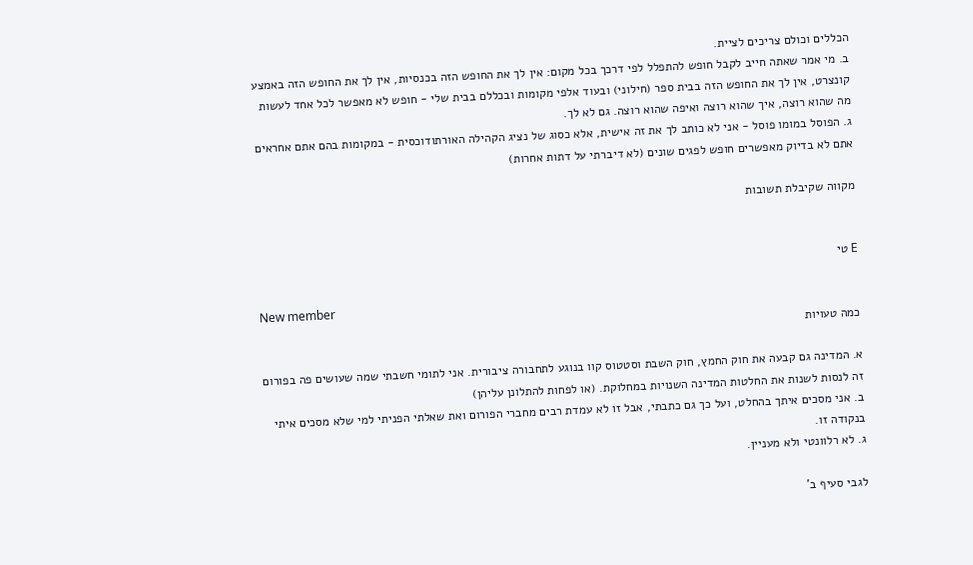הכללים וכולם צריכים לציית.
ב. מי אמר שאתה חייב לקבל חופש להתפלל לפי דרכך בכל מקום: אין לך את החופש הזה בכנסיות, אין לך את החופש הזה באמצע קונצרט, אין לך את החופש הזה בבית ספר (חילוני) ובעוד אלפי מקומות ובכללם בבית שלי - חופש לא מאפשר לכל אחד לעשות מה שהוא רוצה, איך שהוא רוצה ואיפה שהוא רוצה. גם לא לך.
ג. הפוסל במומו פוסל - אני לא כותב לך את זה אישית, אלא כסוג של נציג הקהילה האורתודוכסית - במקומות בהם אתם אחראים אתם לא בדיוק מאפשרים חופש לפגים שונים (לא דיברתי על דתות אחרות)

מקווה שקיבלת תשובות


E טי

New member
כמה טעויות

א. המדינה גם קבעה את חוק החמץ, חוק השבת וסטטוס קוו בנוגע לתחבורה ציבורית. אני לתומי חשבתי שמה שעושים פה בפורום זה לנסות לשנות את החלטות המדינה השנויות במחלוקת. (או לפחות להתלונן עליהן)
ב. אני מסכים איתך בהחלט, ועל כך גם כתבתי, אבל זו לא עמדת רבים מחברי הפורום ואת שאלתי הפניתי למי שלא מסכים איתי בנקודה זו.
ג. לא רלוונטי ולא מעניין.

לגבי סעיף ב'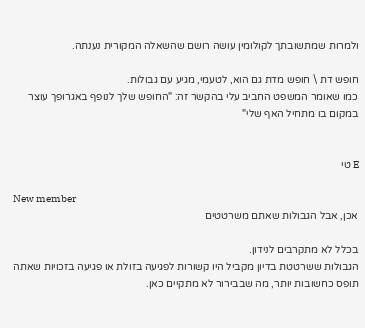ולמרות שמתשובתך לקולומין עושה רושם שהשאלה המקורית נענתה.

חופש דת \ חופש מדת גם הוא, לטעמי, מגיע עם גבולות.
כמו שאומר המשפט החביב עלי בהקשר זה: "החופש שלך לנופף באגרופך עוצר במקום בו מתחיל האף שלי"


E טי

New member
אכן, אבל הגבולות שאתם משרטטים

בכלל לא מתקרבים לנידון.
הגבולות ששרטטת בדיון מקביל היו קשורות לפגיעה בזולת או פגיעה בזכויות שאתה תופס כחשובות יותר, מה שבבירור לא מתקיים כאן.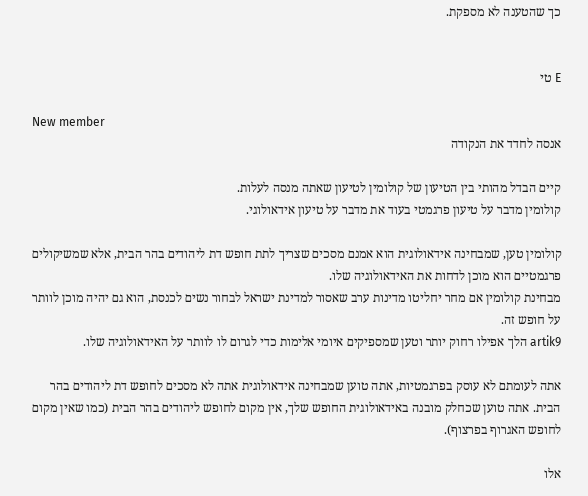כך שהטענה לא מספקת.


E טי

New member
אנסה לחדד את הנקודה

קיים הבדל מהותי בין הטיעון של קולומין לטיעון שאתה מנסה לעלות.
קולומין מדבר על טיעון פרגמטי בעוד את מדבר על טיעון אידאולוגי.

קולומין טען, שמבחינה אידאולוגית הוא אמנם מסכים שצריך לתת חופש דת ליהודים בהר הבית, אלא שמשיקולים פרגמטיים הוא מוכן לדחות את האידאולוגיה שלו.
מבחינת קולומין אם מחר יחליטו מדינות ערב שאסור למדינת ישראל לבחור נשים לכנסת, הוא גם יהיה מוכן לוותר על חופש זה.
artik9 הלך אפילו רחוק יותר וטען שמספיקים איומי אלימות כדי לגרום לו לוותר על האידאולוגיה שלו.

אתה לעומתם לא עוסק בפרגמטיות, אתה טוען שמבחינה אידאולוגית אתה לא מסכים לחופש דת ליהודים בהר הבית. אתה טוען שכחלק מובנה באידאולוגית החופש שלך, אין מקום לחופש ליהודים בהר הבית (כמו שאין מקום לחופש האגרוף בפרצוף).

אלו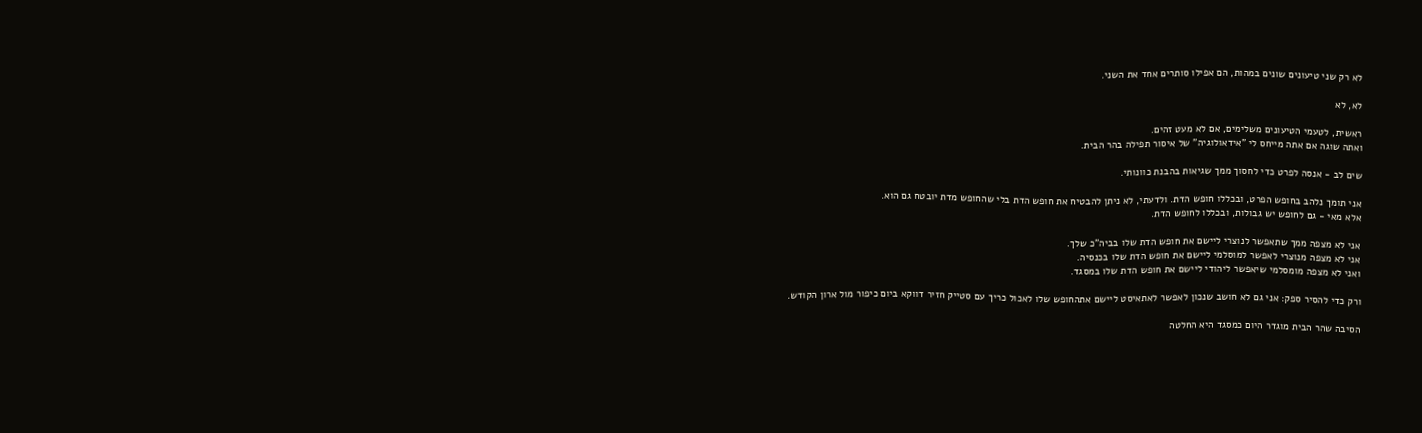לא רק שני טיעונים שונים במהות, הם אפילו סותרים אחד את השני.

לא, לא

ראשית, לטעמי הטיעונים משלימים, אם לא מעט זהים.
ואתה שוגה אם אתה מייחס לי "אידאולוגיה" של איסור תפילה בהר הבית.

שים לב - אנסה לפרט כדי לחסוך ממך שגיאות בהבנת כוונותי.

אני תומך נלהב בחופש הפרט, ובכללו חופש הדת. ולדעתי, לא ניתן להבטיח את חופש הדת בלי שהחופש מדת יובטח גם הוא.
אלא מאי - גם לחופש יש גבולות, ובכללו לחופש הדת.

אני לא מצפה ממך שתאפשר לנוצרי ליישם את חופש הדת שלו בביה"כ שלך.
אני לא מצפה מנוצרי לאפשר למוסלמי ליישם את חופש הדת שלו בכנסיה.
ואני לא מצפה מומסלמי שיאפשר ליהודי ליישם את חופש הדת שלו במסגד.

ורק כדי להסיר ספק: אני גם לא חושב שנכון לאפשר לאתאיסט ליישם אתהחופש שלו לאכול כריך עם סטייק חזיר דווקא ביום כיפור מול ארון הקודש.

הסיבה שהר הבית מוגדר היום כמסגד היא החלטה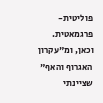פוליטית-פרגמאטית.
וכאן, ומ"עקרון האגרוף והאף" שציינתי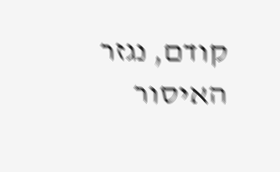קודם, נגזר האיסור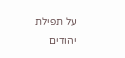על תפילת יהודים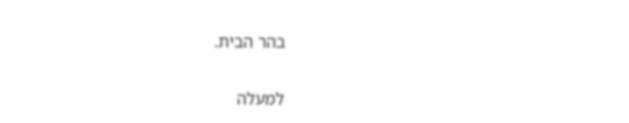בהר הבית.

למעלה